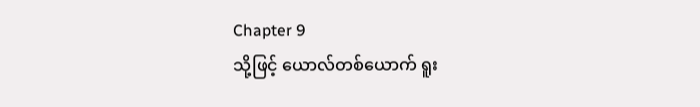Chapter 9
သို့ဖြင့် ယောလ်တစ်ယောက် ရူး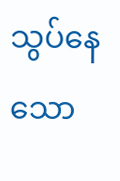သွပ်နေသော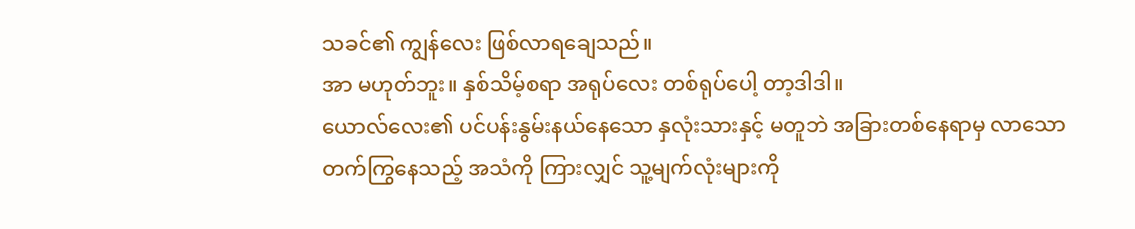သခင်၏ ကျွန်လေး ဖြစ်လာရချေသည်။
အာ မဟုတ်ဘူး။ နှစ်သိမ့်စရာ အရုပ်လေး တစ်ရုပ်ပေါ့ တာ့ဒါဒါ။
ယောလ်လေး၏ ပင်ပန်းနွမ်းနယ်နေသော နှလုံးသားနှင့် မတူဘဲ အခြားတစ်နေရာမှ လာသော တက်ကြွနေသည့် အသံကို ကြားလျှင် သူ့မျက်လုံးများကို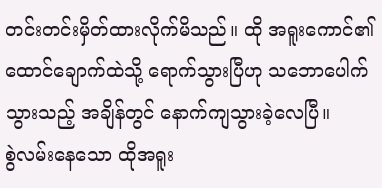တင်းတင်းမှိတ်ထားလိုက်မိသည်။ ထို အရူးကောင်၏ ထောင်ချောက်ထဲသို့ ရောက်သွားပြီဟု သဘောပေါက်သွားသည့် အချိန်တွင် နောက်ကျသွားခဲ့လေပြီ။
စွဲလမ်းနေသော ထိုအရူး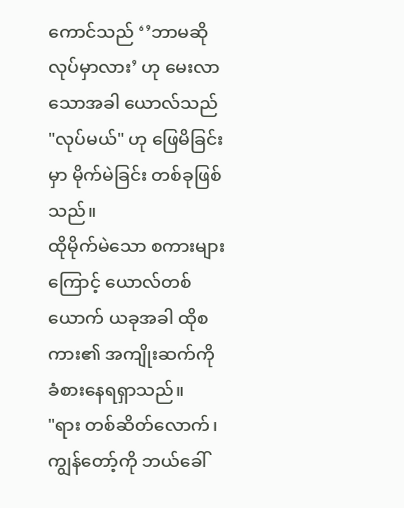ကောင်သည် ‘’ဘာမဆို လုပ်မှာလား’ ဟု မေးလာသောအခါ ယောလ်သည် "လုပ်မယ်" ဟု ဖြေမိခြင်းမှာ မိုက်မဲခြင်း တစ်ခုဖြစ်သည်။
ထိုမိုက်မဲသော စကားများကြောင့် ယောလ်တစ်ယောက် ယခုအခါ ထိုစကား၏ အကျိုးဆက်ကို ခံစားနေရရှာသည်။
"ရား တစ်ဆိတ်လောက်၊ ကျွန်တော့်ကို ဘယ်ခေါ်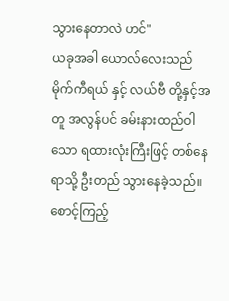သွားနေတာလဲ ဟင်"
ယခုအခါ ယောလ်လေးသည် မိုက်ကီရယ် နှင့် လယ်ဗီ တို့နှင့်အတူ အလွန်ပင် ခမ်းနားထည်ဝါသော ရထားလုံးကြီးဖြင့် တစ်နေရာသို့ ဦးတည် သွားနေခဲ့သည်။
စောင့်ကြည့်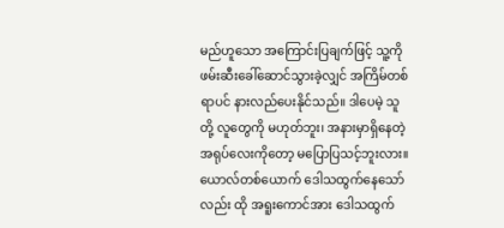မည်ဟူသော အကြောင်းပြချက်ဖြင့် သူ့ကို ဖမ်းဆီးခေါ်ဆောင်သွားခဲ့လျှင် အကြိမ်တစ်ရာပင် နားလည်ပေးနိုင်သည်။ ဒါပေမဲ့ သူတို့ လူတွေကို မဟုတ်ဘူး၊ အနားမှာရှိနေတဲ့ အရုပ်လေးကိုတော့ မပြောပြသင့်ဘူးလား။
ယောလ်တစ်ယောက် ဒေါသထွက်နေသော်လည်း ထို အရူးကောင်အား ဒေါသထွက်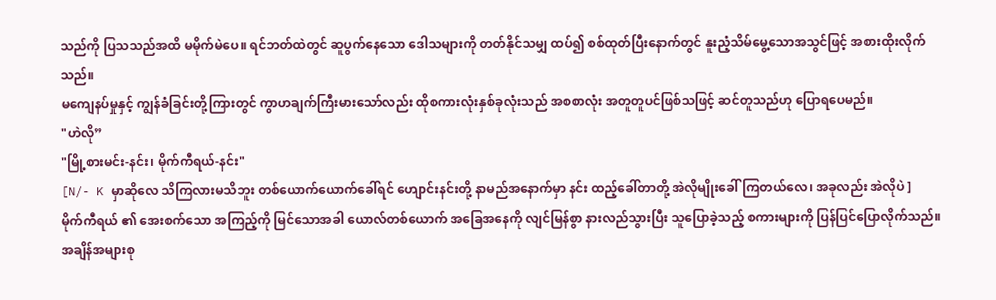သည်ကို ပြသသည်အထိ မမိုက်မဲပေ။ ရင်ဘတ်ထဲတွင် ဆူပွက်နေသော ဒေါသများကို တတ်နိုင်သမျှ ထပ်၍ စစ်ထုတ်ပြီးနောက်တွင် နူးညံ့သိမ်မွေ့သောအသွင်ဖြင့် အစားထိုးလိုက်သည်။
မကျေနပ်မှုနှင့် ကျွန်ခံခြင်းတို့ကြားတွင် ကွာဟချက်ကြီးမားသော်လည်း ထိုစကားလုံးနှစ်ခုလုံးသည် အစစာလုံး အတူတူပင်ဖြစ်သဖြင့် ဆင်တူသည်ဟု ပြောရပေမည်။
"ဟဲလို”
"မြို့စားမင်း-နင်း၊ မိုက်ကီရယ်-နင်း"
[N/- K မှာဆိုလေ သိကြလားမသိဘူး တစ်ယောက်ယောက်ခေါ်ရင် ဟျောင်းနင်းတို့ နာမည်အနောက်မှာ နင်း ထည့်ခေါ်တာတို့ အဲလိုမျိုးခေါ်ကြတယ်လေ၊ အခုလည်း အဲလိုပဲ ]
မိုက်ကီရယ် ၏ အေးစက်သော အကြည့်ကို မြင်သောအခါ ယောလ်တစ်ယောက် အခြေအနေကို လျင်မြန်စွာ နားလည်သွားပြီး သူပြောခဲ့သည့် စကားများကို ပြန်ပြင်ပြောလိုက်သည်။
အချိန်အများစု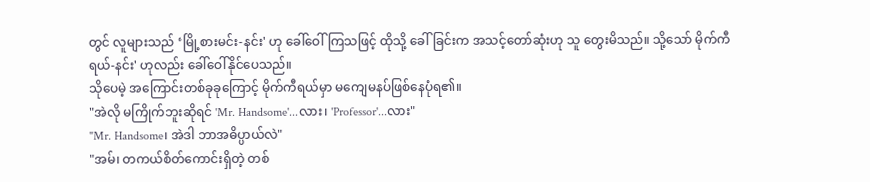တွင် လူများသည် ‘မြို့စားမင်း-နင်း' ဟု ခေါ်ဝေါ်ကြသဖြင့် ထိုသို့ ခေါ်ခြင်းက အသင့်တော်ဆုံးဟု သူ တွေးမိသည်။ သို့သော် မိုက်ကီရယ်-နင်း' ဟုလည်း ခေါ်ဝေါ်နိုင်ပေသည်။
သိုပေမဲ့ အကြောင်းတစ်ခုခုကြောင့် မိုက်ကီရယ်မှာ မကျေမနပ်ဖြစ်နေပုံရ၏။
"အဲလို မကြိုက်ဘူးဆိုရင် 'Mr. Handsome'...လား၊ 'Professor'...လား"
"Mr. Handsome၊ အဲဒါ ဘာအဓိပ္ပာယ်လဲ"
"အမ်၊ တကယ်စိတ်ကောင်းရှိတဲ့ တစ်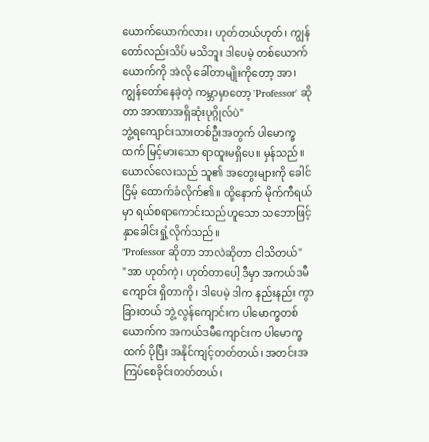ယောက်ယောက်လား၊ ဟုတ်တယ်ဟုတ်၊ ကျွန်တော်လည်းသိပ် မသိဘူး ဒါပေမဲ့ တစ်ယောက်ယောက်ကို အဲလို ခေါ်တာမျိုးကိုတော့ အာ၊ ကျွန်တော်နေခဲ့တဲ့ ကမ္ဘာမှာတော့ 'Professor' ဆိုတာ အာဏာအရှိဆုံးပုဂ္ဂိုလ်ပဲ"
ဘွဲ့ရကျောင်းသားတစ်ဦးအတွက် ပါမောက္ခထက် မြင့်မားသော ရာထူးမရှိပေ။ မှန်သည်။ ယောလ်လေးသည် သူ၏ အတွေးများကို ခေါင်ငြိမ့် ထောက်ခံလိုက်၏။ ထို့နောက် မိုက်ကီရယ်မှာ ရယ်စရာကောင်းသည်ဟူသော သဘောဖြင့် နှာခေါင်းရှုံ့လိုက်သည်။
"Professor ဆိုတာ ဘာလဲဆိုတာ ငါသိတယ်"
"အာ ဟုတ်ကဲ့၊ ဟုတ်တာပေါ့ ဒီမှာ အကယ်ဒမီကျောင်း ရှိတာကို၊ ဒါပေမဲ့ ဒါက နည်းနည်း ကွာခြားတယ် ဘွဲ့လွန်ကျောင်းက ပါမောက္ခတစ်ယောက်က အကယ်ဒမီကျောင်းက ပါမောက္ခထက် ပိုပြီး အနိုင်ကျင့်တတ်တယ်၊ အတင်းအကြပ်စေခိုင်းတတ်တယ်၊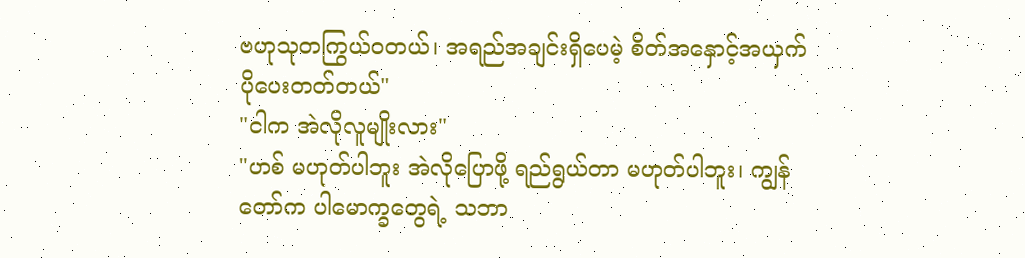ဗဟုသုတကြွယ်ဝတယ်၊ အရည်အချင်းရှိပေမဲ့ စိတ်အနှောင့်အယှက် ပိုပေးတတ်တယ်"
"ငါက အဲလိုလူမျိုးလား"
"ဟစ် မဟုတ်ပါဘူး အဲလိုပြောဖို့ ရည်ရွယ်တာ မဟုတ်ပါဘူး၊ ကျွန်တော်က ပါမောက္ခတွေရဲ့ သဘာ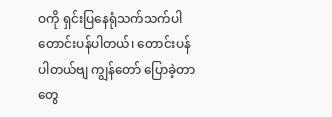ဝကို ရှင်းပြနေရုံသက်သက်ပါ တောင်းပန်ပါတယ်၊ တောင်းပန်ပါတယ်ဗျ ကျွန်တော် ပြောခဲ့တာတွေ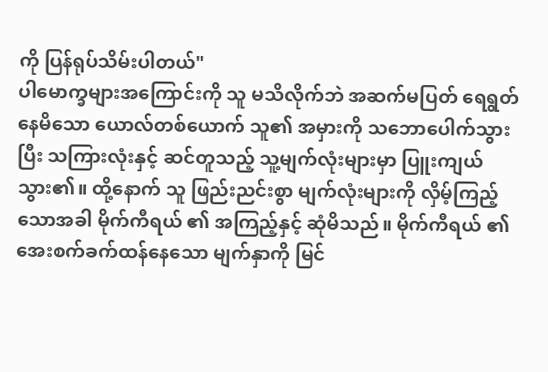ကို ပြန်ရုပ်သိမ်းပါတယ်"
ပါမောက္ခများအကြောင်းကို သူ မသိလိုက်ဘဲ အဆက်မပြတ် ရေရွတ်နေမိသော ယောလ်တစ်ယောက် သူ၏ အမှားကို သဘောပေါက်သွားပြီး သကြားလုံးနှင့် ဆင်တူသည့် သူ့မျက်လုံးများမှာ ပြူးကျယ်သွား၏။ ထို့နောက် သူ ဖြည်းညင်းစွာ မျက်လုံးများကို လှိမ့်ကြည့်သောအခါ မိုက်ကီရယ် ၏ အကြည့်နှင့် ဆုံမိသည်။ မိုက်ကီရယ် ၏ အေးစက်ခက်ထန်နေသော မျက်နှာကို မြင်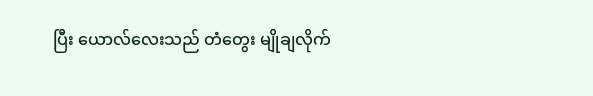ပြီး ယောလ်လေးသည် တံတွေး မျိုချလိုက်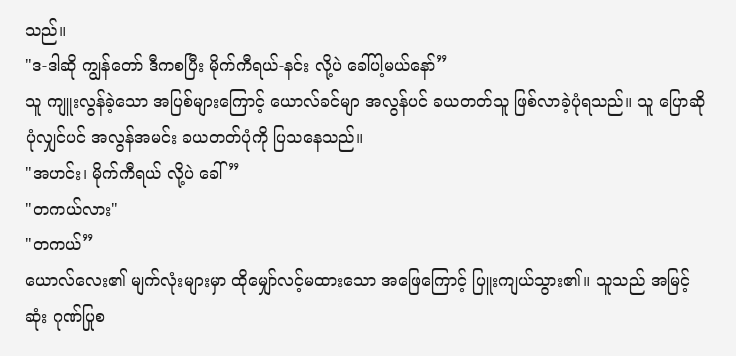သည်။
"ဒ-ဒါဆို ကျွန်တော် ဒီကစပြီး မိုက်ကီရယ်-နင်း လို့ပဲ ခေါ်ပါ့မယ်နော်”
သူ ကျူးလွန်ခဲ့သော အပြစ်များကြောင့် ယောလ်ခင်မျာ အလွန်ပင် ခယတတ်သူ ဖြစ်လာခဲ့ပုံရသည်။ သူ ပြောဆိုပုံလျှင်ပင် အလွန်အမင်း ခယတတ်ပုံကို ပြသနေသည်။
"အဟင်း၊ မိုက်ကီရယ် လို့ပဲ ခေါ်”
"တကယ်လား"
"တကယ်”
ယောလ်လေး၏ မျက်လုံးများမှာ ထိုမျှော်လင့်မထားသော အဖြေကြောင့် ပြူးကျယ်သွား၏။ သူသည် အမြင့်ဆုံး ဂုဏ်ပြုစ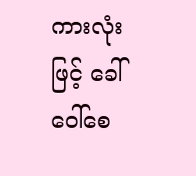ကားလုံးဖြင့် ခေါ်ဝေါ်စေ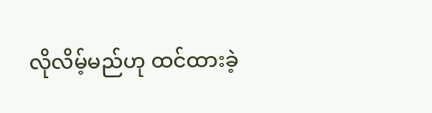လိုလိမ့်မည်ဟု ထင်ထားခဲ့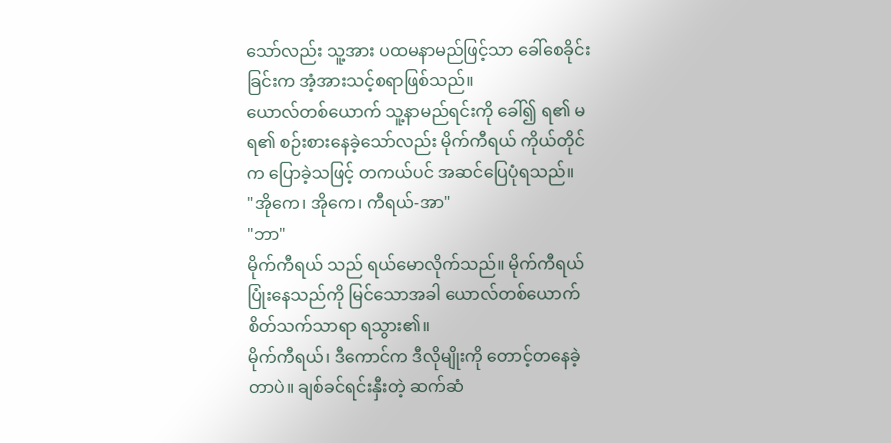သော်လည်း သူ့အား ပထမနာမည်ဖြင့်သာ ခေါ်စေခိုင်းခြင်းက အံ့အားသင့်စရာဖြစ်သည်။
ယောလ်တစ်ယောက် သူ့နာမည်ရင်းကို ခေါ်၍ ရ၏ မရ၏ စဉ်းစားနေခဲ့သော်လည်း မိုက်ကီရယ် ကိုယ်တိုင်က ပြောခဲ့သဖြင့် တကယ်ပင် အဆင်ပြေပုံရသည်။
"အိုကေ၊ အိုကေ၊ ကီရယ်-အာ"
"ဘာ"
မိုက်ကီရယ် သည် ရယ်မောလိုက်သည်။ မိုက်ကီရယ် ပြုံးနေသည်ကို မြင်သောအခါ ယောလ်တစ်ယောက် စိတ်သက်သာရာ ရသွား၏။
မိုက်ကီရယ်၊ ဒီကောင်က ဒီလိုမျိုးကို တောင့်တနေခဲ့တာပဲ။ ချစ်ခင်ရင်းနှီးတဲ့ ဆက်ဆံ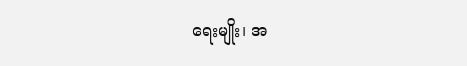ရေးမျိုး၊ အ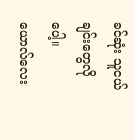ခင်ဆုံး သူငယ်ချင်းတွေလိုပေါ့။
ယောလ်လေး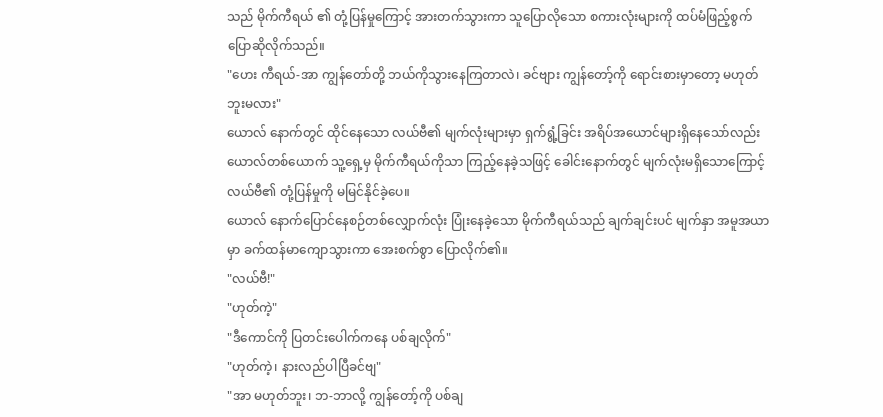သည် မိုက်ကီရယ် ၏ တုံ့ပြန်မှုကြောင့် အားတက်သွားကာ သူပြောလိုသော စကားလုံးများကို ထပ်မံဖြည့်စွက် ပြောဆိုလိုက်သည်။
"ဟေး ကီရယ်-အာ ကျွန်တော်တို့ ဘယ်ကိုသွားနေကြတာလဲ၊ ခင်ဗျား ကျွန်တော့်ကို ရောင်းစားမှာတော့ မဟုတ်ဘူးမလား"
ယောလ် နောက်တွင် ထိုင်နေသော လယ်ဗီ၏ မျက်လုံးများမှာ ရှက်ရွံ့ခြင်း အရိပ်အယောင်များရှိနေသော်လည်း ယောလ်တစ်ယောက် သူ့ရှေ့မှ မိုက်ကီရယ်ကိုသာ ကြည့်နေခဲ့သဖြင့် ခေါင်းနောက်တွင် မျက်လုံးမရှိသောကြောင့် လယ်ဗီ၏ တုံ့ပြန်မှုကို မမြင်နိုင်ခဲ့ပေ။
ယောလ် နောက်ပြောင်နေစဉ်တစ်လျှောက်လုံး ပြုံးနေခဲ့သော မိုက်ကီရယ်သည် ချက်ချင်းပင် မျက်နှာ အမူအယာမှာ ခက်ထန်မာကျောသွားကာ အေးစက်စွာ ပြောလိုက်၏။
"လယ်ဗီ!"
"ဟုတ်ကဲ့"
"ဒီကောင်ကို ပြတင်းပေါက်ကနေ ပစ်ချလိုက်"
"ဟုတ်ကဲ့၊ နားလည်ပါပြီခင်ဗျ"
"အာ မဟုတ်ဘူး၊ ဘ-ဘာလို့ ကျွန်တော့်ကို ပစ်ချ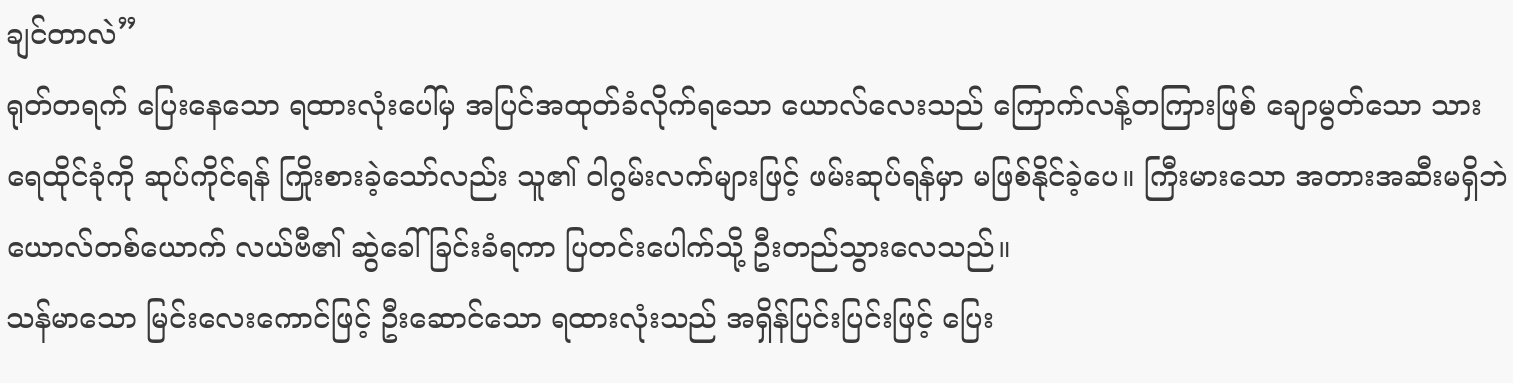ချင်တာလဲ”
ရုတ်တရက် ပြေးနေသော ရထားလုံးပေါ်မှ အပြင်အထုတ်ခံလိုက်ရသော ယောလ်လေးသည် ကြောက်လန့်တကြားဖြစ် ချောမွတ်သော သားရေထိုင်ခုံကို ဆုပ်ကိုင်ရန် ကြိုးစားခဲ့သော်လည်း သူ၏ ဝါဂွမ်းလက်များဖြင့် ဖမ်းဆုပ်ရန်မှာ မဖြစ်နိုင်ခဲ့ပေ။ ကြီးမားသော အတားအဆီးမရှိဘဲ ယောလ်တစ်ယောက် လယ်ဗီ၏ ဆွဲခေါ်ခြင်းခံရကာ ပြတင်းပေါက်သို့ ဦးတည်သွားလေသည်။
သန်မာသော မြင်းလေးကောင်ဖြင့် ဦးဆောင်သော ရထားလုံးသည် အရှိန်ပြင်းပြင်းဖြင့် ပြေး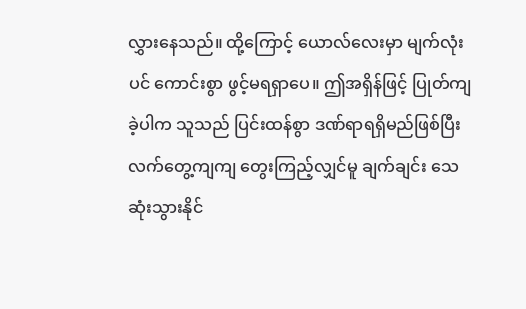လွှားနေသည်။ ထို့ကြောင့် ယောလ်လေးမှာ မျက်လုံးပင် ကောင်းစွာ ဖွင့်မရရှာပေ။ ဤအရှိန်ဖြင့် ပြုတ်ကျခဲ့ပါက သူသည် ပြင်းထန်စွာ ဒဏ်ရာရရှိမည်ဖြစ်ပြီး လက်တွေ့ကျကျ တွေးကြည့်လျှင်မူ ချက်ချင်း သေဆုံးသွားနိုင်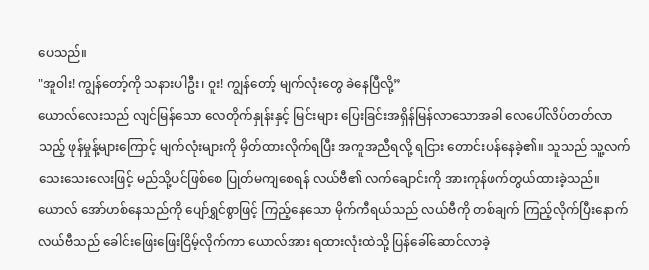ပေသည်။
"အူဝါး! ကျွန်တော့်ကို သနားပါဦး၊ ဝူး! ကျွန်တော့် မျက်လုံးတွေ ခဲနေပြီလို့”
ယောလ်လေးသည် လျင်မြန်သော လေတိုက်နှုန်းနှင့် မြင်းများ ပြေးခြင်းအရှိန်မြန်လာသောအခါ လေပေါ်လိပ်တတ်လာသည့် ဖုန်မှုန့်များကြောင့် မျက်လုံးများကို မှိတ်ထားလိုက်ရပြီး အကူအညီရလို့ ရငြား တောင်းပန်နေခဲ့၏။ သူသည် သူ့လက်သေးသေးလေးဖြင့် မည်သို့ပင်ဖြစ်စေ ပြုတ်မကျစေရန် လယ်ဗီ၏ လက်ချောင်းကို အားကုန်ဖက်တွယ်ထားခဲ့သည်။
ယောလ် အော်ဟစ်နေသည်ကို ပျော်ရွှင်စွာဖြင့် ကြည့်နေသော မိုက်ကီရယ်သည် လယ်ဗီကို တစ်ချက် ကြည့်လိုက်ပြီးနောက် လယ်ဗီသည် ခေါင်းဖြေးဖြေးငြိမ့်လိုက်ကာ ယောလ်အား ရထားလုံးထဲသို့ ပြန်ခေါ်ဆောင်လာခဲ့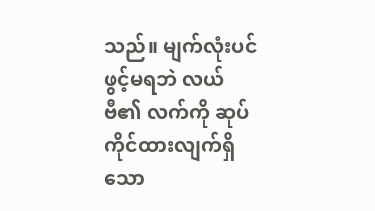သည်။ မျက်လုံးပင် ဖွင့်မရဘဲ လယ်ဗီ၏ လက်ကို ဆုပ်ကိုင်ထားလျက်ရှိသော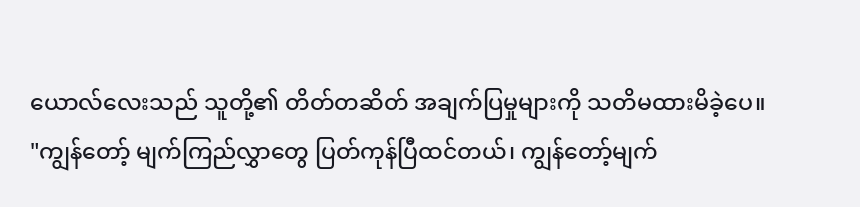ယောလ်လေးသည် သူတို့၏ တိတ်တဆိတ် အချက်ပြမှုများကို သတိမထားမိခဲ့ပေ။
"ကျွန်တော့် မျက်ကြည်လွှာတွေ ပြတ်ကုန်ပြီထင်တယ်၊ ကျွန်တော့်မျက်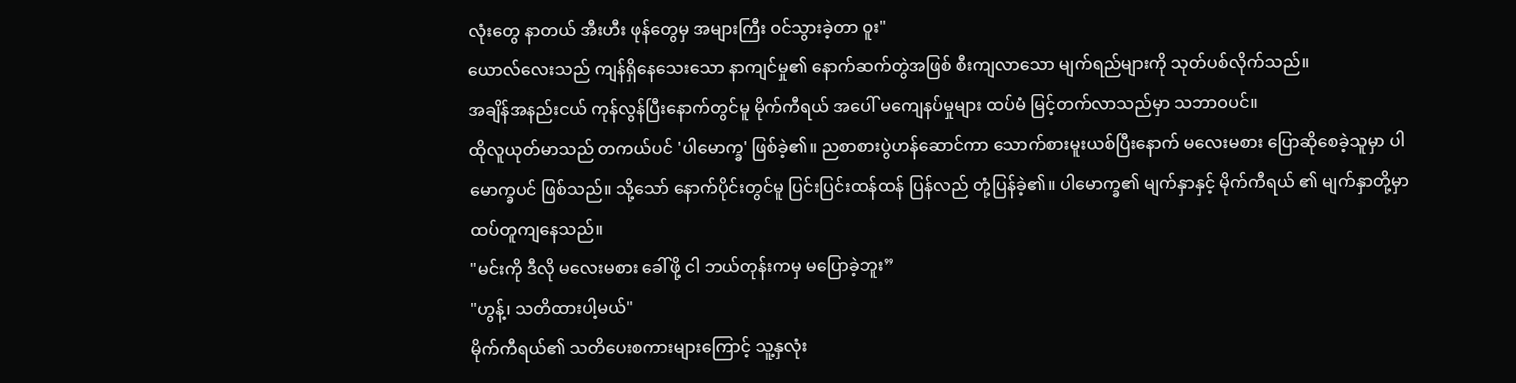လုံးတွေ နာတယ် အီးဟီး ဖုန်တွေမှ အများကြီး ဝင်သွားခဲ့တာ ဝူး"
ယောလ်လေးသည် ကျန်ရှိနေသေးသော နာကျင်မှု၏ နောက်ဆက်တွဲအဖြစ် စီးကျလာသော မျက်ရည်များကို သုတ်ပစ်လိုက်သည်။
အချိန်အနည်းငယ် ကုန်လွန်ပြီးနောက်တွင်မူ မိုက်ကီရယ် အပေါ် မကျေနပ်မှုများ ထပ်မံ မြင့်တက်လာသည်မှာ သဘာဝပင်။
ထိုလူယုတ်မာသည် တကယ်ပင် 'ပါမောက္ခ' ဖြစ်ခဲ့၏။ ညစာစားပွဲဟန်ဆောင်ကာ သောက်စားမူးယစ်ပြီးနောက် မလေးမစား ပြောဆိုစေခဲ့သူမှာ ပါမောက္ခပင် ဖြစ်သည်။ သို့သော် နောက်ပိုင်းတွင်မူ ပြင်းပြင်းထန်ထန် ပြန်လည် တုံ့ပြန်ခဲ့၏။ ပါမောက္ခ၏ မျက်နှာနှင့် မိုက်ကီရယ် ၏ မျက်နှာတို့မှာ ထပ်တူကျနေသည်။
"မင်းကို ဒီလို မလေးမစား ခေါ်ဖို့ ငါ ဘယ်တုန်းကမှ မပြောခဲ့ဘူး”
"ဟွန့်၊ သတိထားပါ့မယ်"
မိုက်ကီရယ်၏ သတိပေးစကားများကြောင့် သူ့နှလုံး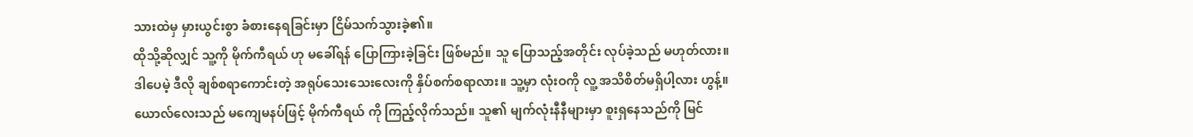သားထဲမှ မှားယွင်းစွာ ခံစားနေရခြင်းမှာ ငြိမ်သက်သွားခဲ့၏။
ထိုသို့ဆိုလျှင် သူ့ကို မိုက်ကီရယ် ဟု မခေါ်ရန် ပြောကြားခဲ့ခြင်း ဖြစ်မည်။ သူ ပြောသည့်အတိုင်း လုပ်ခဲ့သည် မဟုတ်လား။
ဒါပေမဲ့ ဒီလို ချစ်စရာကောင်းတဲ့ အရုပ်သေးသေးလေးကို နှိပ်စက်စရာလား။ သူ့မှာ လုံးဝကို လူ့ အသိစိတ်မရှိပါ့လား ဟွန့်။
ယောလ်လေးသည် မကျေမနပ်ဖြင့် မိုက်ကီရယ် ကို ကြည့်လိုက်သည်။ သူ၏ မျက်လုံးနီနီများမှာ စူးရှနေသည်ကို မြင်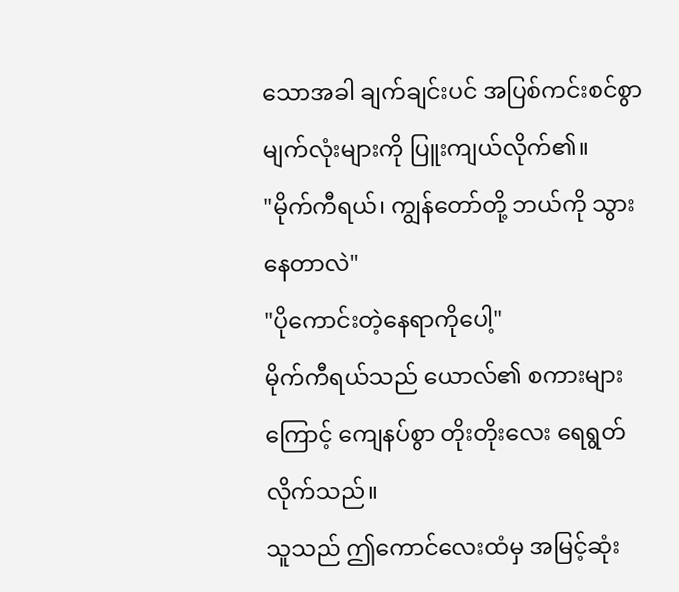သောအခါ ချက်ချင်းပင် အပြစ်ကင်းစင်စွာ မျက်လုံးများကို ပြူးကျယ်လိုက်၏။
"မိုက်ကီရယ်၊ ကျွန်တော်တို့ ဘယ်ကို သွားနေတာလဲ"
"ပိုကောင်းတဲ့နေရာကိုပေါ့"
မိုက်ကီရယ်သည် ယောလ်၏ စကားများကြောင့် ကျေနပ်စွာ တိုးတိုးလေး ရေရွတ်လိုက်သည်။
သူသည် ဤကောင်လေးထံမှ အမြင့်ဆုံး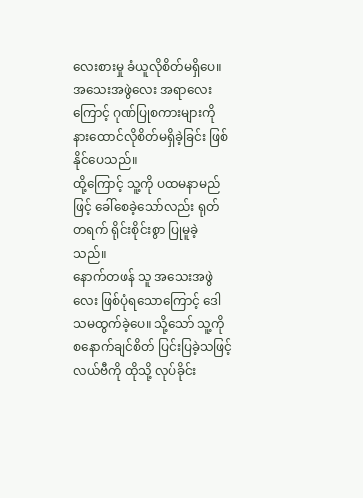လေးစားမှု ခံယူလိုစိတ်မရှိပေ။ အသေးအဖွဲလေး အရာလေးကြောင့် ဂုဏ်ပြုစကားများကို နားထောင်လိုစိတ်မရှိခဲ့ခြင်း ဖြစ်နိုင်ပေသည်။
ထို့ကြောင့် သူ့ကို ပထမနာမည်ဖြင့် ခေါ်စေခဲ့သော်လည်း ရုတ်တရက် ရိုင်းစိုင်းစွာ ပြုမူခဲ့သည်။
နောက်တဖန် သူ အသေးအဖွဲလေး ဖြစ်ပုံရသောကြောင့် ဒေါသမထွက်ခဲ့ပေ။ သို့သော် သူ့ကို စနောက်ချင်စိတ် ပြင်းပြခဲ့သဖြင့် လယ်ဗီကို ထိုသို့ လုပ်ခိုင်း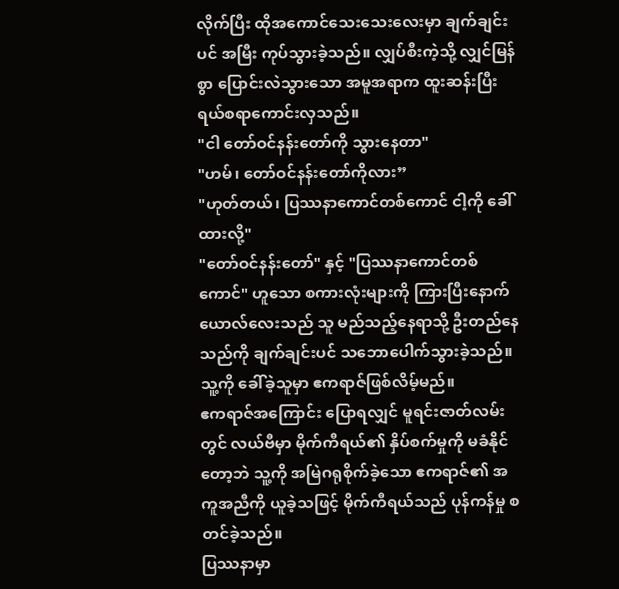လိုက်ပြီး ထိုအကောင်သေးသေးလေးမှာ ချက်ချင်းပင် အမြီး ကုပ်သွားခဲ့သည်။ လျှပ်စီးကဲ့သို့ လျှင်မြန်စွာ ပြောင်းလဲသွားသော အမူအရာက ထူးဆန်းပြီး ရယ်စရာကောင်းလှသည်။
"ငါ တော်ဝင်နန်းတော်ကို သွားနေတာ"
"ဟမ်၊ တော်ဝင်နန်းတော်ကိုလား”
"ဟုတ်တယ်၊ ပြဿနာကောင်တစ်ကောင် ငါ့ကို ခေါ်ထားလို့"
"တော်ဝင်နန်းတော်" နှင့် "ပြဿနာကောင်တစ်ကောင်" ဟူသော စကားလုံးများကို ကြားပြီးနောက် ယောလ်လေးသည် သူ မည်သည့်နေရာသို့ ဦးတည်နေသည်ကို ချက်ချင်းပင် သဘောပေါက်သွားခဲ့သည်။ သူ့ကို ခေါ်ခဲ့သူမှာ ဧကရာဇ်ဖြစ်လိမ့်မည်။
ဧကရာဇ်အကြောင်း ပြောရလျှင် မူရင်းဇာတ်လမ်းတွင် လယ်ဗီမှာ မိုက်ကီရယ်၏ နှိပ်စက်မှုကို မခံနိုင်တော့ဘဲ သူ့ကို အမြဲဂရုစိုက်ခဲ့သော ဧကရာဇ်၏ အကူအညီကို ယူခဲ့သဖြင့် မိုက်ကီရယ်သည် ပုန်ကန်မှု စတင်ခဲ့သည်။
ပြဿနာမှာ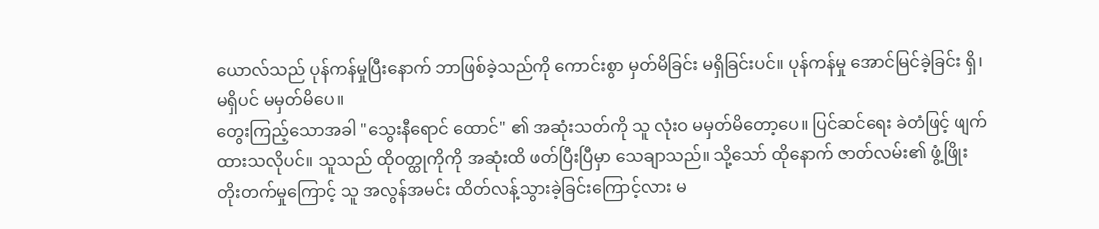ယောလ်သည် ပုန်ကန်မှုပြီးနောက် ဘာဖြစ်ခဲ့သည်ကို ကောင်းစွာ မှတ်မိခြင်း မရှိခြင်းပင်။ ပုန်ကန်မှု အောင်မြင်ခဲ့ခြင်း ရှိ၊ မရှိပင် မမှတ်မိပေ။
တွေးကြည့်သောအခါ "သွေးနီရောင် ထောင်" ၏ အဆုံးသတ်ကို သူ လုံးဝ မမှတ်မိတော့ပေ။ ပြင်ဆင်ရေး ခဲတံဖြင့် ဖျက်ထားသလိုပင်။ သူသည် ထိုဝတ္ထုကိုကို အဆုံးထိ ဖတ်ပြီးပြီမှာ သေချာသည်။ သို့သော် ထိုနောက် ဇာတ်လမ်း၏ ဖွံ့ဖြိုးတိုးတက်မှုကြောင့် သူ အလွန်အမင်း ထိတ်လန့်သွားခဲ့ခြင်းကြောင့်လား မ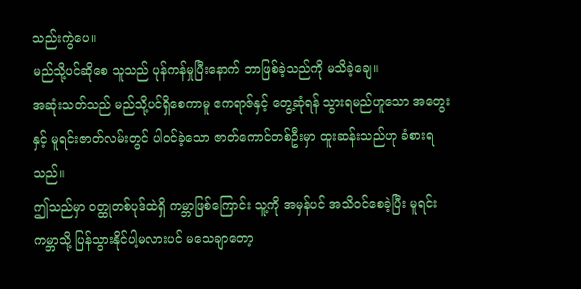သည်းကွဲပေ။
မည်သို့ပင်ဆိုစေ သူသည် ပုန်ကန်မှုပြီးနောက် ဘာဖြစ်ခဲ့သည်ကို မသိခဲ့ချေ။
အဆုံးသတ်သည် မည်သို့ပင်ရှိစေကာမူ ဧကရာဇ်နှင့် တွေ့ဆုံရန် သွားရမည်ဟူသော အတွေးနှင့် မူရင်းဇာတ်လမ်းတွင် ပါဝင်ခဲ့သော ဇာတ်ကောင်တစ်ဦးမှာ ထူးဆန်းသည်ဟု ခံစားရသည်။
ဤသည်မှာ ဝတ္ထုတစ်ပုဒ်ထဲရှိ ကမ္ဘာဖြစ်ကြောင်း သူ့ကို အမှန်ပင် အသိဝင်စေခဲ့ပြီး မူရင်းကမ္ဘာသို့ ပြန်သွားနိုင်ပါ့မလားပင် မသေချာတော့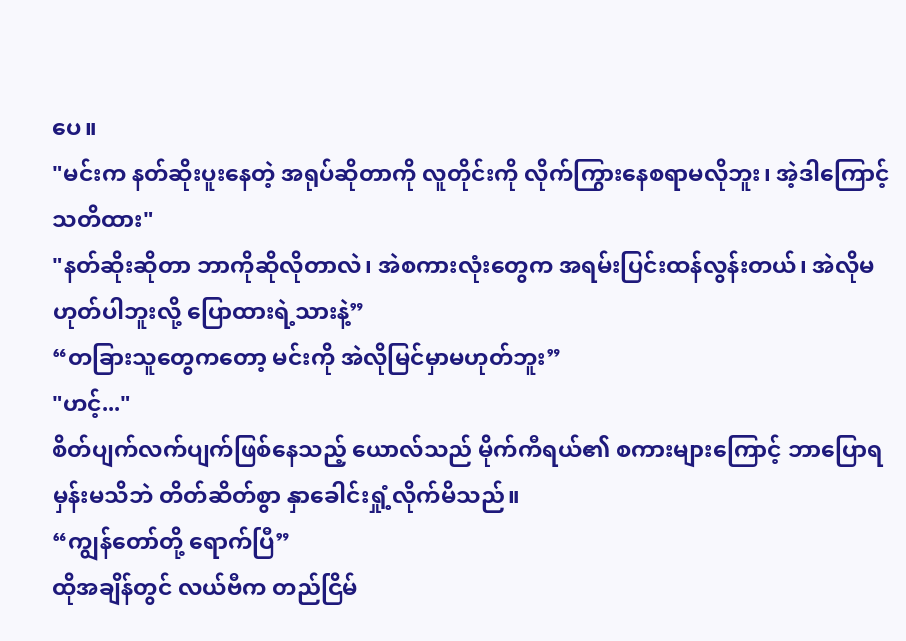ပေ။
"မင်းက နတ်ဆိုးပူးနေတဲ့ အရုပ်ဆိုတာကို လူတိုင်းကို လိုက်ကြွားနေစရာမလိုဘူး၊ အဲ့ဒါကြောင့် သတိထား"
"နတ်ဆိုးဆိုတာ ဘာကိုဆိုလိုတာလဲ၊ အဲစကားလုံးတွေက အရမ်းပြင်းထန်လွန်းတယ်၊ အဲလိုမဟုတ်ပါဘူးလို့ ပြောထားရဲ့သားနဲ့”
“တခြားသူတွေကတော့ မင်းကို အဲလိုမြင်မှာမဟုတ်ဘူး”
"ဟင့်..."
စိတ်ပျက်လက်ပျက်ဖြစ်နေသည့် ယောလ်သည် မိုက်ကီရယ်၏ စကားများကြောင့် ဘာပြောရမှန်းမသိဘဲ တိတ်ဆိတ်စွာ နှာခေါင်းရှုံ့လိုက်မိသည်။
“ကျွန်တော်တို့ ရောက်ပြီ”
ထိုအချိန်တွင် လယ်ဗီက တည်ငြိမ်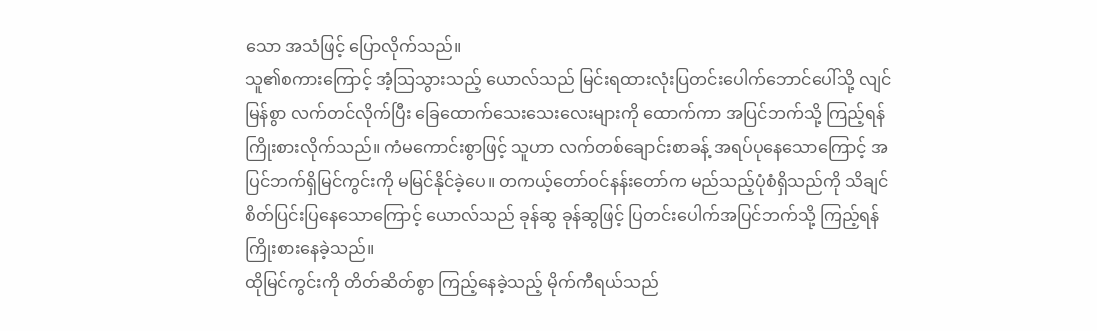သော အသံဖြင့် ပြောလိုက်သည်။
သူ၏စကားကြောင့် အံ့သြသွားသည့် ယောလ်သည် မြင်းရထားလုံးပြတင်းပေါက်ဘောင်ပေါ်သို့ လျင်မြန်စွာ လက်တင်လိုက်ပြီး ခြေထောက်သေးသေးလေးများကို ထောက်ကာ အပြင်ဘက်သို့ ကြည့်ရန် ကြိုးစားလိုက်သည်။ ကံမကောင်းစွာဖြင့် သူဟာ လက်တစ်ချောင်းစာခန့် အရပ်ပုနေသောကြောင့် အပြင်ဘက်ရှိမြင်ကွင်းကို မမြင်နိုင်ခဲ့ပေ။ တကယ့်တော်ဝင်နန်းတော်က မည်သည့်ပုံစံရှိသည်ကို သိချင်စိတ်ပြင်းပြနေသောကြောင့် ယောလ်သည် ခုန်ဆွ ခုန်ဆွဖြင့် ပြတင်းပေါက်အပြင်ဘက်သို့ ကြည့်ရန် ကြိုးစားနေခဲ့သည်။
ထိုမြင်ကွင်းကို တိတ်ဆိတ်စွာ ကြည့်နေခဲ့သည့် မိုက်ကီရယ်သည်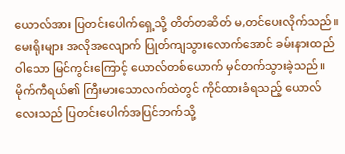ယောလ်အား ပြတင်းပေါက်ရှေ့သို့ တိတ်တဆိတ် မ,တင်ပေးလိုက်သည်။
မေးရိုးများ အလိုအလျောက် ပြုတ်ကျသွားလောက်အောင် ခမ်းနားထည်ဝါသော မြင်ကွင်းကြောင့် ယောလ်တစ်ယောက် မှင်တက်သွားခဲ့သည်။ မိုက်ကီရယ်၏ ကြီးမားသောလက်ထဲတွင် ကိုင်ထားခံရသည့် ယောလ်လေးသည် ပြတင်းပေါက်အပြင်ဘက်သို့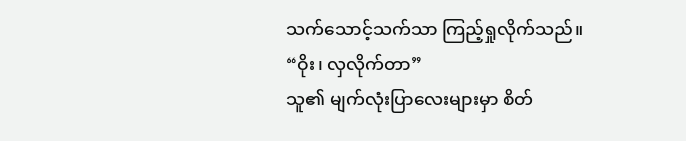သက်သောင့်သက်သာ ကြည့်ရှုလိုက်သည်။
“ဝိုး၊ လှလိုက်တာ”
သူ၏ မျက်လုံးပြာလေးများမှာ စိတ်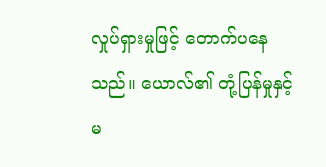လှုပ်ရှားမှုဖြင့် တောက်ပနေသည်။ ယောလ်၏ တုံ့ပြန်မှုနှင့်မ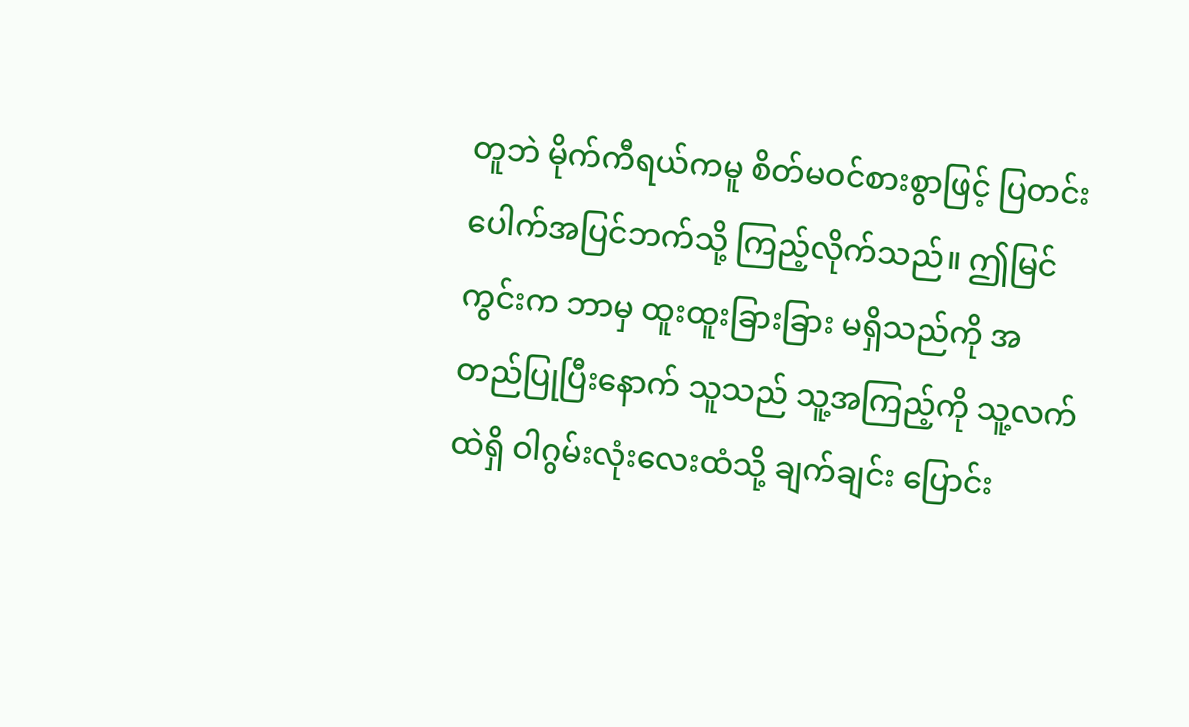တူဘဲ မိုက်ကီရယ်ကမူ စိတ်မဝင်စားစွာဖြင့် ပြတင်းပေါက်အပြင်ဘက်သို့ ကြည့်လိုက်သည်။ ဤမြင်ကွင်းက ဘာမှ ထူးထူးခြားခြား မရှိသည်ကို အတည်ပြုပြီးနောက် သူသည် သူ့အကြည့်ကို သူ့လက်ထဲရှိ ဝါဂွမ်းလုံးလေးထံသို့ ချက်ချင်း ပြောင်း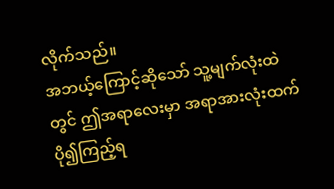လိုက်သည်။
အဘယ့်ကြောင့်ဆိုသော် သူ့မျက်လုံးထဲတွင် ဤအရာလေးမှာ အရာအားလုံးထက် ပို၍ကြည့်ရ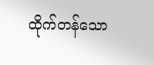ထိုက်တန်သော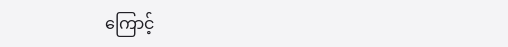ကြောင့်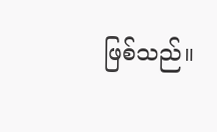ဖြစ်သည်။